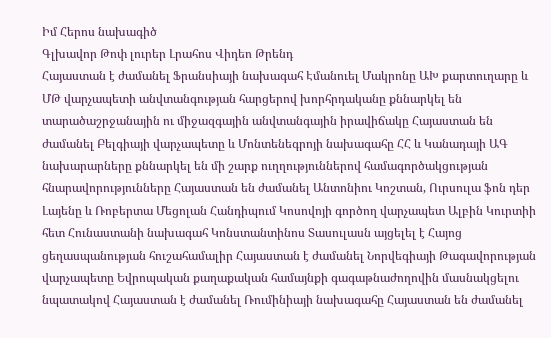Իմ Հերոս նախագիծ
Գլխավոր Թոփ լուրեր Լրահոս Վիդեո Թրենդ
Հայաստան է ժամանել Ֆրանսիայի նախագահ Էմանուել Մակրոնը ԱԽ քարտուղարը և ՄԹ վարչապետի անվտանգության հարցերով խորհրդականը քննարկել են տարածաշրջանային ու միջազգային անվտանգային իրավիճակը Հայաստան են ժամանել Բելգիայի վարչապետը և Մոնտենեգրոյի նախագահը ՀՀ և Կանադայի ԱԳ նախարարները քննարկել են մի շարք ուղղություններով համագործակցության հնարավորությունները Հայաստան են ժամանել Անտոնիու Կոշտան, Ուրսուլա ֆոն դեր Լայենը և Ռոբերտա Մեցոլան Հանդիպում Կոսովոյի գործող վարչապետ Ալբին Կուրտիի հետ Հունաստանի նախագահ Կոնստանտինոս Տասուլասն այցելել է Հայոց ցեղասպանության հուշահամալիր Հայաստան է ժամանել Նորվեգիայի Թագավորության վարչապետը Եվրոպական քաղաքական համայնքի գագաթնաժողովին մասնակցելու նպատակով Հայաստան է ժամանել Ռումինիայի նախագահը Հայաստան են ժամանել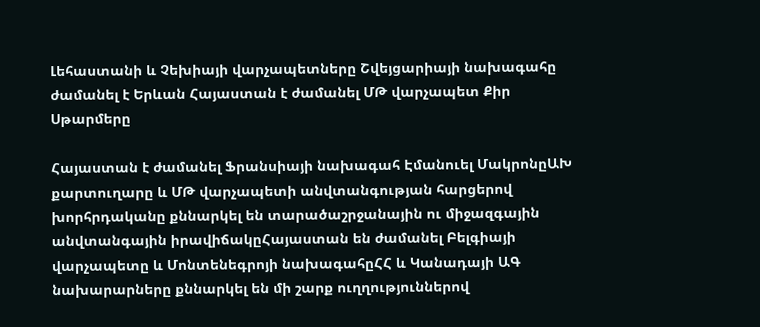Լեհաստանի և Չեխիայի վարչապետները Շվեյցարիայի նախագահը ժամանել է Երևան Հայաստան է ժամանել ՄԹ վարչապետ Քիր Սթարմերը

Հայաստան է ժամանել Ֆրանսիայի նախագահ Էմանուել ՄակրոնըԱԽ քարտուղարը և ՄԹ վարչապետի անվտանգության հարցերով խորհրդականը քննարկել են տարածաշրջանային ու միջազգային անվտանգային իրավիճակըՀայաստան են ժամանել Բելգիայի վարչապետը և Մոնտենեգրոյի նախագահըՀՀ և Կանադայի ԱԳ նախարարները քննարկել են մի շարք ուղղություններով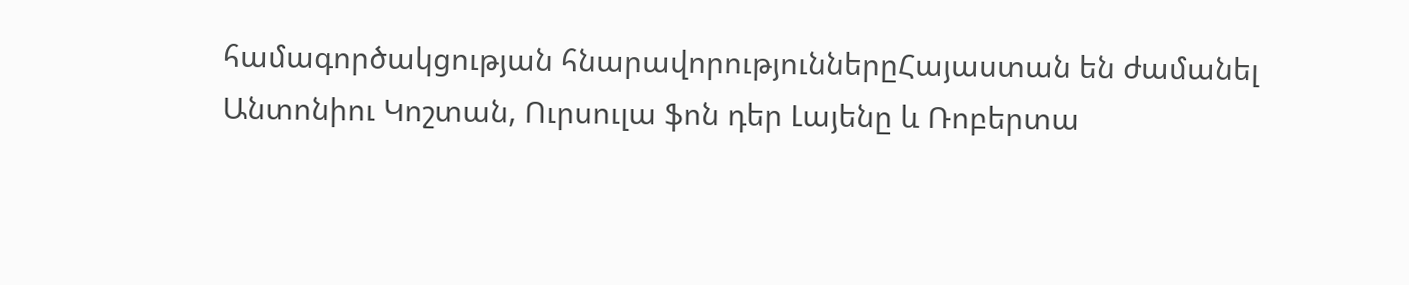համագործակցության հնարավորություններըՀայաստան են ժամանել Անտոնիու Կոշտան, Ուրսուլա ֆոն դեր Լայենը և Ռոբերտա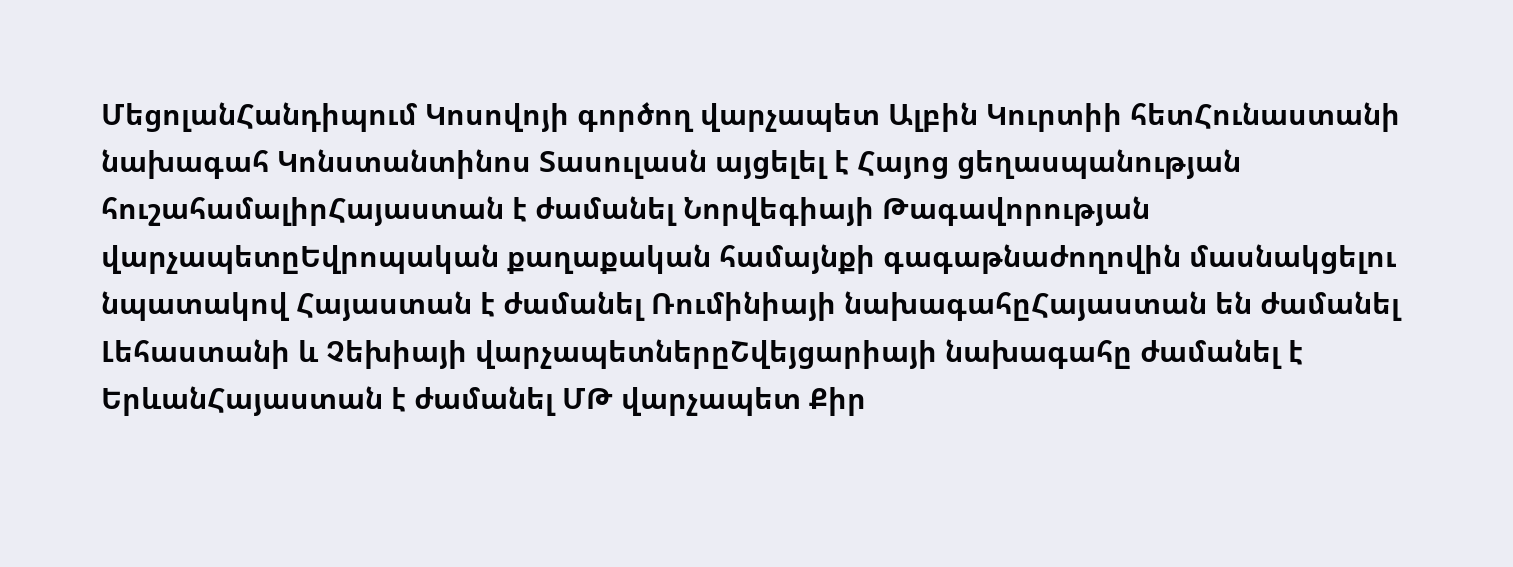ՄեցոլանՀանդիպում Կոսովոյի գործող վարչապետ Ալբին Կուրտիի հետՀունաստանի նախագահ Կոնստանտինոս Տասուլասն այցելել է Հայոց ցեղասպանության հուշահամալիրՀայաստան է ժամանել Նորվեգիայի Թագավորության վարչապետըԵվրոպական քաղաքական համայնքի գագաթնաժողովին մասնակցելու նպատակով Հայաստան է ժամանել Ռումինիայի նախագահըՀայաստան են ժամանել Լեհաստանի և Չեխիայի վարչապետներըՇվեյցարիայի նախագահը ժամանել է ԵրևանՀայաստան է ժամանել ՄԹ վարչապետ Քիր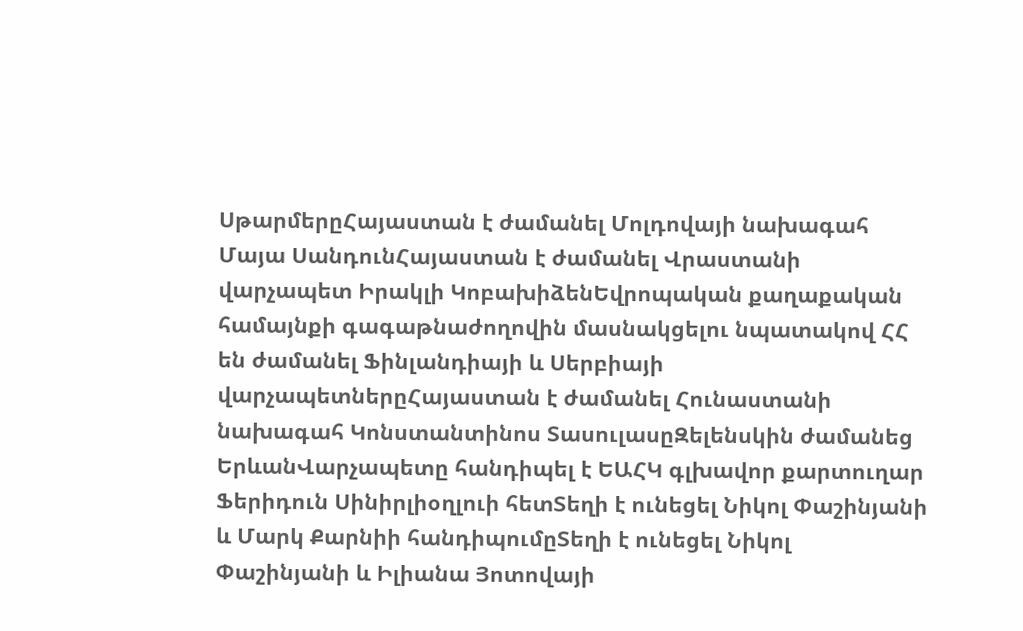ՍթարմերըՀայաստան է ժամանել Մոլդովայի նախագահ Մայա ՍանդունՀայաստան է ժամանել Վրաստանի վարչապետ Իրակլի ԿոբախիձենԵվրոպական քաղաքական համայնքի գագաթնաժողովին մասնակցելու նպատակով ՀՀ են ժամանել Ֆինլանդիայի և Սերբիայի վարչապետներըՀայաստան է ժամանել Հունաստանի նախագահ Կոնստանտինոս ՏասուլասըԶելենսկին ժամանեց ԵրևանՎարչապետը հանդիպել է ԵԱՀԿ գլխավոր քարտուղար Ֆերիդուն Սինիրլիօղլուի հետՏեղի է ունեցել Նիկոլ Փաշինյանի և Մարկ Քարնիի հանդիպումըՏեղի է ունեցել Նիկոլ Փաշինյանի և Իլիանա Յոտովայի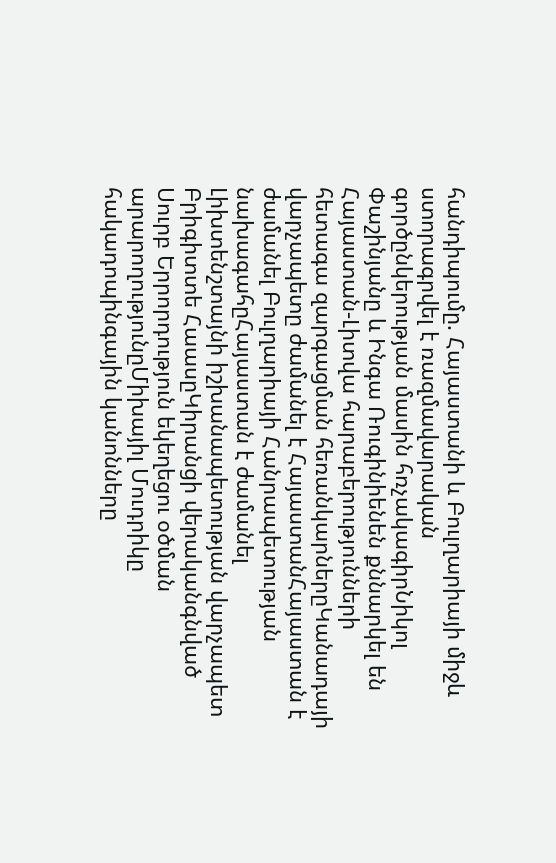հանդիպումը. Հայաստանի և Բուլղարիայի միջև ստորագրվել է ռազմավարական գործընկերության մասին հռչակագիրՆիկոլ Փաշինյանը և Ինգա Ռուգինիենեն քննարկել են Հայաստան-Լիտվա հարաբերությունների հետագա զարգացման հեռանկարներըԿանադայի վարչապետը ժամանել է ՀայաստանՀայաստան է ժամանել Բուլղարիայի Հանրապետության նախագահըՀայաստան է ժամանել Լիխտենշտայնի իշխանապետության վարչապետ Բրիգիտտե ՀաասըԿիրանցի վերականգնված Սուրբ Երրորդություն եկեղեցու օծման արարողությունըՄիխայիլ Մուդրիկը հակադոպինգային կանոնները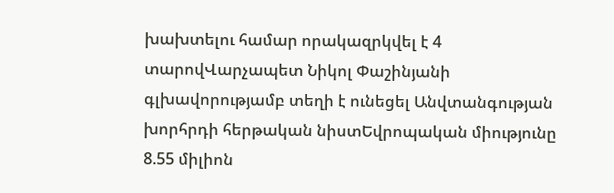խախտելու համար որակազրկվել է 4 տարովՎարչապետ Նիկոլ Փաշինյանի գլխավորությամբ տեղի է ունեցել Անվտանգության խորհրդի հերթական նիստԵվրոպական միությունը 8.55 միլիոն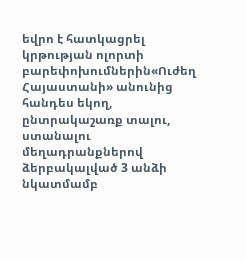եվրո է հատկացրել կրթության ոլորտի բարեփոխումներին«Ուժեղ Հայաստանի» անունից հանդես եկող, ընտրակաշառք տալու, ստանալու մեղադրանքներով ձերբակալված 3 անձի նկատմամբ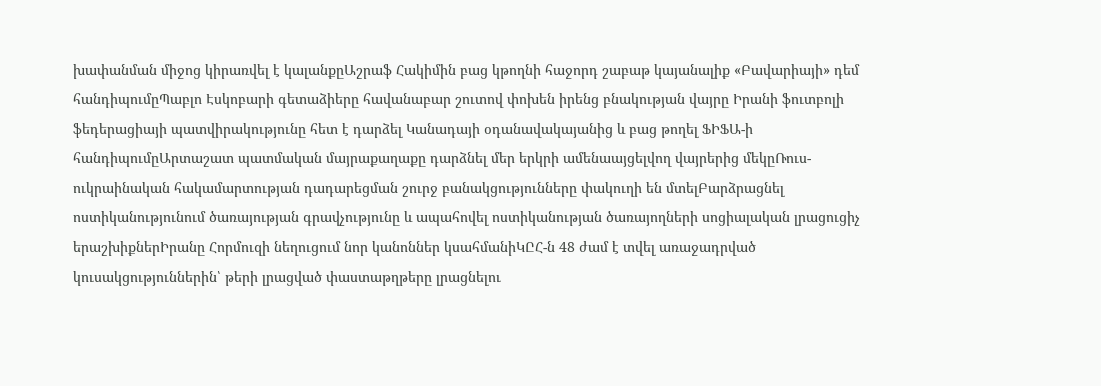խափանման միջոց կիրառվել է կալանքըԱշրաֆ Հակիմին բաց կթողնի հաջորդ շաբաթ կայանալիք «Բավարիայի» դեմ հանդիպումըՊաբլո Էսկոբարի գետաձիերը հավանաբար շուտով փոխեն իրենց բնակության վայրը Իրանի ֆուտբոլի ֆեդերացիայի պատվիրակությունը հետ է դարձել Կանադայի օդանավակայանից և բաց թողել ՖԻՖԱ-ի հանդիպումըԱրտաշատ պատմական մայրաքաղաքը դարձնել մեր երկրի ամենաայցելվող վայրերից մեկըՌուս-ուկրաինական հակամարտության դադարեցման շուրջ բանակցությունները փակուղի են մտելԲարձրացնել ոստիկանությունում ծառայության գրավչությունը և ապահովել ոստիկանության ծառայողների սոցիալական լրացուցիչ երաշխիքներԻրանը Հորմուզի նեղուցում նոր կանոններ կսահմանիԿԸՀ-ն 48 ժամ է տվել առաջադրված կուսակցություններին՝ թերի լրացված փաստաթղթերը լրացնելու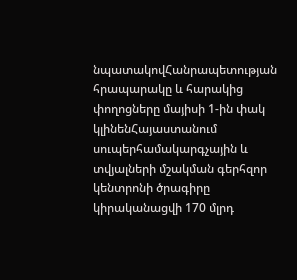նպատակովՀանրապետության հրապարակը և հարակից փողոցները մայիսի 1-ին փակ կլինենՀայաստանում սուպերհամակարգչային և տվյալների մշակման գերհզոր կենտրոնի ծրագիրը կիրականացվի 170 մլրդ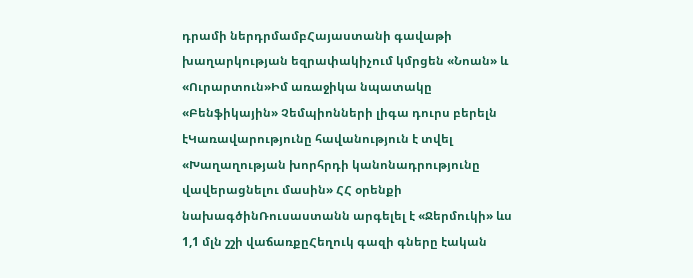դրամի ներդրմամբՀայաստանի գավաթի խաղարկության եզրափակիչում կմրցեն «Նոան» և «Ուրարտուն»Իմ առաջիկա նպատակը «Բենֆիկային» Չեմպիոնների լիգա դուրս բերելն էԿառավարությունը հավանություն է տվել «Խաղաղության խորհրդի կանոնադրությունը վավերացնելու մասին» ՀՀ օրենքի նախագծինՌուսաստանն արգելել է «Ջերմուկի» ևս 1,1 մլն շշի վաճառքըՀեղուկ գազի գները էական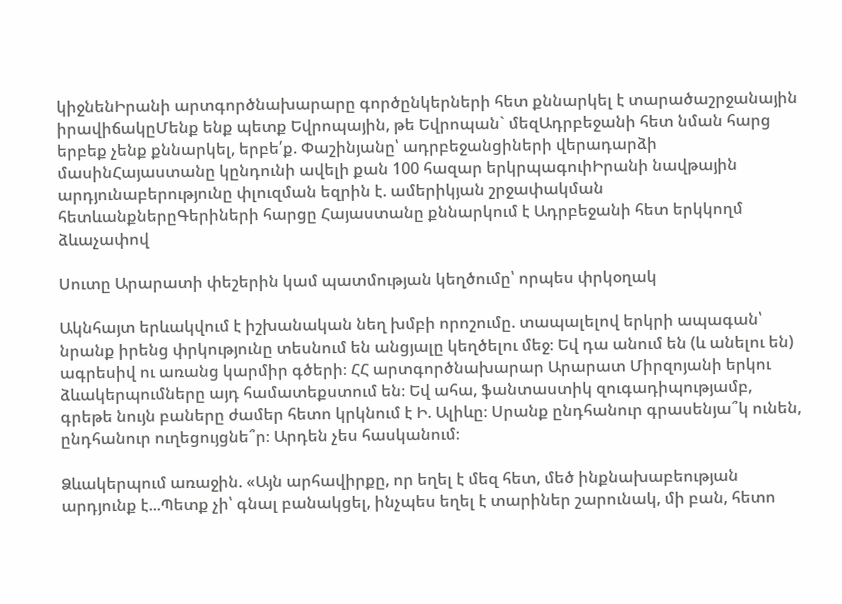կիջնենԻրանի արտգործնախարարը գործընկերների հետ քննարկել է տարածաշրջանային իրավիճակըՄենք ենք պետք Եվրոպային, թե Եվրոպան` մեզԱդրբեջանի հետ նման հարց երբեք չենք քննարկել, երբե՛ք. Փաշինյանը՝ ադրբեջանցիների վերադարձի մասինՀայաստանը կընդունի ավելի քան 100 հազար երկրպագուիԻրանի նավթային արդյունաբերությունը փլուզման եզրին է. ամերիկյան շրջափակման հետևանքներըԳերիների հարցը Հայաստանը քննարկում է Ադրբեջանի հետ երկկողմ ձևաչափով

Սուտը Արարատի փեշերին կամ պատմության կեղծումը՝ որպես փրկօղակ

Ակնհայտ երևակվում է իշխանական նեղ խմբի որոշումը. տապալելով երկրի ապագան՝ նրանք իրենց փրկությունը տեսնում են անցյալը կեղծելու մեջ։ Եվ դա անում են (և անելու են) ագրեսիվ ու առանց կարմիր գծերի։ ՀՀ արտգործնախարար Արարատ Միրզոյանի երկու ձևակերպումները այդ համատեքստում են։ Եվ ահա, ֆանտաստիկ զուգադիպությամբ, գրեթե նույն բաները ժամեր հետո կրկնում է Ի. Ալիևը։ Սրանք ընդհանուր գրասենյա՞կ ունեն, ընդհանուր ուղեցույցնե՞ր։ Արդեն չես հասկանում։

Ձևակերպում առաջին. «Այն արհավիրքը, որ եղել է մեզ հետ, մեծ ինքնախաբեության արդյունք է...Պետք չի՝ գնալ բանակցել, ինչպես եղել է տարիներ շարունակ, մի բան, հետո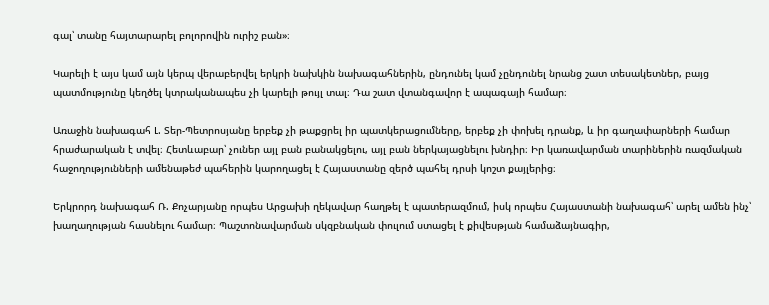գալ՝ տանը հայտարարել բոլորովին ուրիշ բան»։

Կարելի է այս կամ այն կերպ վերաբերվել երկրի նախկին նախագահներին, ընդունել կամ չընդունել նրանց շատ տեսակետներ, բայց պատմությունը կեղծել կտրականապես չի կարելի թույլ տալ։ Դա շատ վտանգավոր է ապագայի համար։

Առաջին նախագահ Լ. Տեր-Պետրոսյանը երբեք չի թաքցրել իր պատկերացումները, երբեք չի փոխել դրանք, և իր գաղափարների համար հրաժարական է տվել։ Հետևաբար՝ չուներ այլ բան բանակցելու, այլ բան ներկայացնելու խնդիր։ Իր կառավարման տարիներին ռազմական հաջողությունների ամենաթեժ պահերին կարողացել է Հայաստանը զերծ պահել դրսի կոշտ քայլերից։

Երկրորդ նախագահ Ռ. Քոչարյանը որպես Արցախի ղեկավար հաղթել է պատերազմում, իսկ որպես Հայաստանի նախագահ՝ արել ամեն ինչ՝ խաղաղության հասնելու համար։ Պաշտոնավարման սկզբնական փուլում ստացել է քիվեսթյան համաձայնագիր,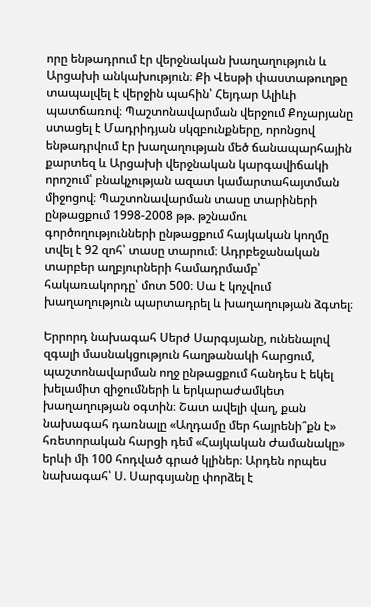որը ենթադրում էր վերջնական խաղաղություն և Արցախի անկախություն։ Քի Վեսթի փաստաթուղթը տապալվել է վերջին պահին՝ Հեյդար Ալիևի պատճառով։ Պաշտոնավարման վերջում Քոչարյանը ստացել է Մադրիդյան սկզբունքները, որոնցով ենթադրվում էր խաղաղության մեծ ճանապարհային քարտեզ և Արցախի վերջնական կարգավիճակի որոշում՝ բնակչության ազատ կամարտահայտման միջոցով։ Պաշտոնավարման տասը տարիների ընթացքում 1998-2008 թթ. թշնամու գործողությունների ընթացքում հայկական կողմը տվել է 92 զոհ՝ տասը տարում։ Ադրբեջանական տարբեր աղբյուրների համադրմամբ՝ հակառակորդը՝ մոտ 500։ Սա է կոչվում խաղաղություն պարտադրել և խաղաղության ձգտել։

Երրորդ նախագահ Սերժ Սարգսյանը, ունենալով զգալի մասնակցություն հաղթանակի հարցում, պաշտոնավարման ողջ ընթացքում հանդես է եկել խելամիտ զիջումների և երկարաժամկետ խաղաղության օգտին։ Շատ ավելի վաղ, քան նախագահ դառնալը «Աղդամը մեր հայրենի՞քն է» հռետորական հարցի դեմ «Հայկական Ժամանակը» երևի մի 100 հոդված գրած կլիներ։ Արդեն որպես նախագահ՝ Ս. Սարգսյանը փորձել է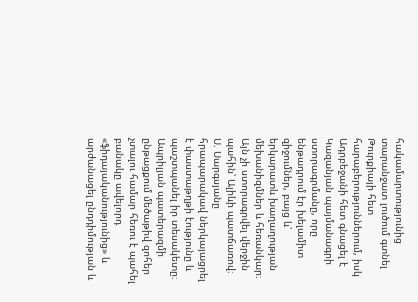հակամարտությունից տարանջատ լուծում գտնել Թուրքիայի հետ հարաբերություններում, իսկ Ադրբեջանի հետ գնացել է Կազանյան պայմանագրի ստորագրմանը, որը ենթադրում էր խելամիտ զիջումներ, բայց և՝ երկարատև խաղաղության մեխանիզմներ և հեռանկար։ Այն չի ստորագրվել վերջին պահին՝ Ալիևի պատճառով։ Ս. Սարգսյանը հրապարակավ ներկայացրել է փաստաթղթի էությունը և պաշտպանել իր տեսակետը։ Ապրիլյան պատերազմի ընթացքում մեծաթիվ զոհեր չտալու համար հեռու է պահել բանակը ավելորդ «ֆիդայականությունից» և արժանացել ընդդիմության և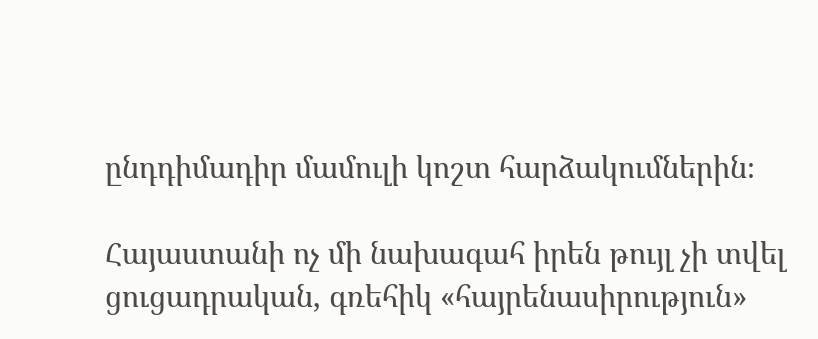ընդդիմադիր մամուլի կոշտ հարձակումներին։

Հայաստանի ոչ մի նախագահ իրեն թույլ չի տվել ցուցադրական, գռեհիկ «հայրենասիրություն»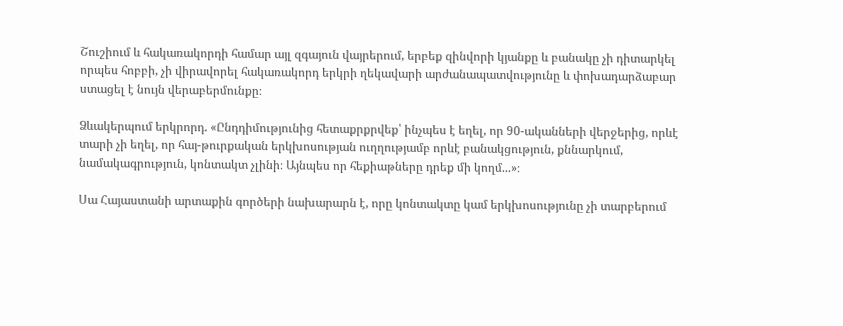Շուշիում և հակառակորդի համար այլ զգայուն վայրերում, երբեք զինվորի կյանքը և բանակը չի դիտարկել որպես հոբբի, չի վիրավորել հակառակորդ երկրի ղեկավարի արժանապատվությունը և փոխադարձաբար ստացել է նույն վերաբերմունքը։

Ձևակերպում երկրորդ. «Ընդդիմությունից հետաքրքրվեք՝ ինչպես է եղել, որ 90-ականների վերջերից, որևէ տարի չի եղել, որ հայ-թուրքական երկխոսության ուղղությամբ որևէ բանակցություն, քննարկում, նամակագրություն, կոնտակտ չլինի։ Այնպես որ հեքիաթները դրեք մի կողմ...»։

Սա Հայաստանի արտաքին գործերի նախարարն է, որը կոնտակտը կամ երկխոսությունը չի տարբերում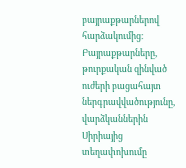բայրաքթարներով հարձակումից։
Բայրաքթարները, թուրքական զինված ուժերի բացահայտ ներգրավվածությունը, վարձկաններին Սիրիայից տեղափոխումը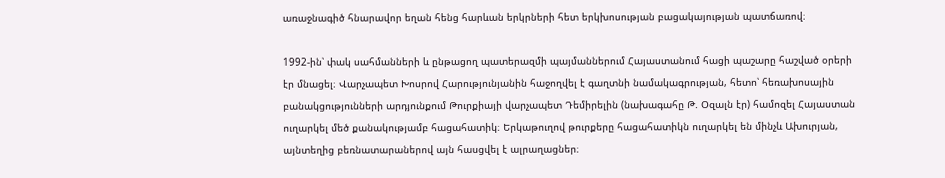առաջնագիծ հնարավոր եղան հենց հարևան երկրների հետ երկխոսության բացակայության պատճառով։

1992-ին՝ փակ սահմանների և ընթացող պատերազմի պայմաններում Հայաստանում հացի պաշարը հաշված օրերի էր մնացել։ Վարչապետ Խոսրով Հարությունյանին հաջողվել է գաղտնի նամակագրության, հետո՝ հեռախոսային բանակցությունների արդյունքում Թուրքիայի վարչապետ Դեմիրելին (նախագահը Թ. Օզալն էր) համոզել Հայաստան ուղարկել մեծ քանակությամբ հացահատիկ։ Երկաթուղով թուրքերը հացահատիկն ուղարկել են մինչև Ախուրյան, այնտեղից բեռնատարաներով այն հասցվել է ալրաղացներ։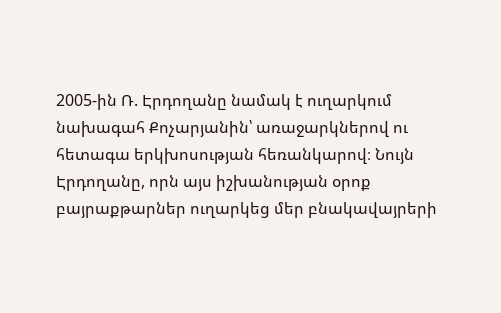2005-ին Ռ. Էրդողանը նամակ է ուղարկում նախագահ Քոչարյանին՝ առաջարկներով ու հետագա երկխոսության հեռանկարով։ Նույն Էրդողանը, որն այս իշխանության օրոք բայրաքթարներ ուղարկեց մեր բնակավայրերի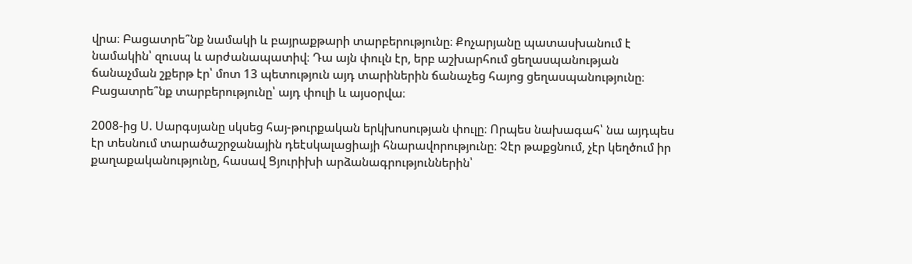վրա։ Բացատրե՞նք նամակի և բայրաքթարի տարբերությունը։ Քոչարյանը պատասխանում է նամակին՝ զուսպ և արժանապատիվ։ Դա այն փուլն էր, երբ աշխարհում ցեղասպանության ճանաչման շքերթ էր՝ մոտ 13 պետություն այդ տարիներին ճանաչեց հայոց ցեղասպանությունը։ Բացատրե՞նք տարբերությունը՝ այդ փուլի և այսօրվա։

2008-ից Ս. Սարգսյանը սկսեց հայ-թուրքական երկխոսության փուլը։ Որպես նախագահ՝ նա այդպես էր տեսնում տարածաշրջանային դեէսկալացիայի հնարավորությունը։ Չէր թաքցնում, չէր կեղծում իր քաղաքականությունը, հասավ Ցյուրիխի արձանագրություններին՝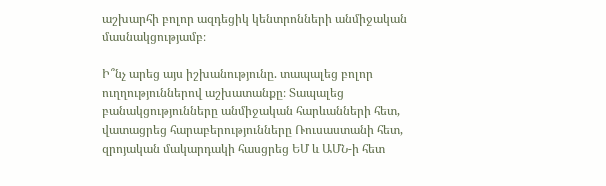աշխարհի բոլոր ազդեցիկ կենտրոնների անմիջական մասնակցությամբ։

Ի՞նչ արեց այս իշխանությունը. տապալեց բոլոր ուղղություններով աշխատանքը։ Տապալեց բանակցությունները անմիջական հարևանների հետ, վատացրեց հարաբերությունները Ռուսաստանի հետ, զրոյական մակարդակի հասցրեց ԵՄ և ԱՄՆ-ի հետ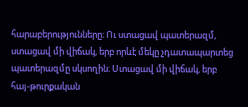հարաբերությունները։ Ու ստացավ պատերազմ, ստացավ մի վիճակ, երբ որևէ մեկը չդատապարտեց պատերազմը սկսողին։ Ստացավ մի վիճակ, երբ հայ-թուրքական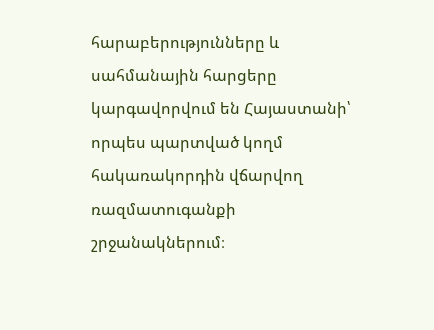հարաբերությունները և սահմանային հարցերը կարգավորվում են Հայաստանի՝ որպես պարտված կողմ հակառակորդին վճարվող ռազմատուգանքի շրջանակներում։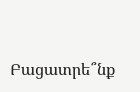Բացատրե՞նք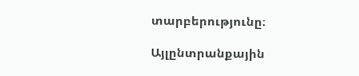տարբերությունը։

Այլընտրանքային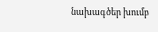նախագծեր խումբ